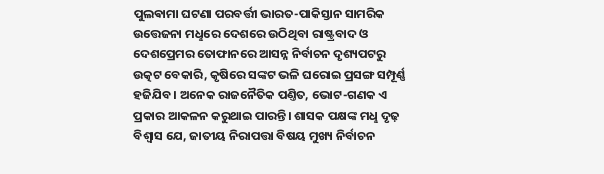ପୁଲଵାମା ଘଟଣା ପରବର୍ତ୍ତୀ ଭାରତ-ପାକିସ୍ତାନ ସାମରିକ ଉତ୍ତେଜନା ମଧୢରେ ଦେଶରେ ଉଠିଥିବା ରାଷ୍ଟ୍ରବାଦ ଓ ଦେଶପ୍ରେମର ତୋଫାନରେ ଆସନ୍ନ ନିର୍ବାଚନ ଦୃଶ୍ୟପଟରୁ ଉତ୍କଟ ବେକାରି, କୃଷିରେ ସଙ୍କଟ ଭଳି ଘରୋଇ ପ୍ରସଙ୍ଗ ସମ୍ପୂର୍ଣ୍ଣ ହଜିଯିବ। ଅନେକ ରାଜନୈତିକ ପଣ୍ତିତ, ଭୋଟ-ଗଣକ ଏ ପ୍ରକାର ଆକଳନ କରୁଥାଇ ପାରନ୍ତି। ଶାସକ ପକ୍ଷଙ୍କ ମଧୢ ଦୃଢ଼ ବିଶ୍ବାସ ଯେ, ଜାତୀୟ ନିରାପତ୍ତା ବିଷୟ ମୁଖ୍ୟ ନିର୍ବାଚନ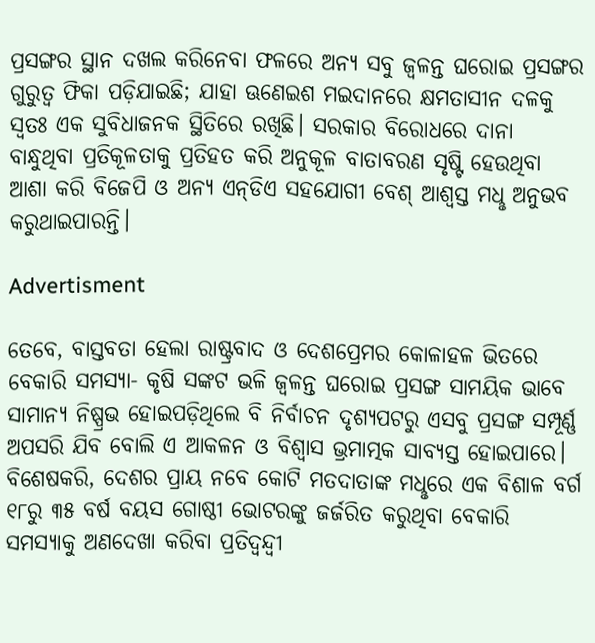ପ୍ରସଙ୍ଗର ସ୍ଥାନ ଦଖଲ କରିନେବା ଫଳରେ ଅନ୍ୟ ସବୁ ଜ୍ବଳନ୍ତ ଘରୋଇ ପ୍ରସଙ୍ଗର ଗୁରୁତ୍ବ ଫିକା ପଡ଼ିଯାଇଛି; ଯାହା ଊଣେଇଶ ମଇଦାନରେ କ୍ଷମତାସୀନ ଦଳକୁ ସ୍ବତଃ ଏକ ସୁବିଧାଜନକ ସ୍ଥିତିରେ ରଖିଛି। ସରକାର ବିରୋଧରେ ଦାନା ବାନ୍ଧୁଥିବା ପ୍ରତିକୂଳତାକୁ ପ୍ରତିହତ କରି ଅନୁକୂଳ ବାତାବରଣ ସୃଷ୍ଟି ହେଉଥିବା ଆଶା କରି ବିଜେପି ଓ ଅନ୍ୟ ଏନ୍‌ଡିଏ ସହଯୋଗୀ ବେଶ୍‌ ଆଶ୍ବସ୍ତ ମଧୢ ଅନୁଭବ କରୁଥାଇପାରନ୍ତି।

Advertisment

ତେବେ, ବାସ୍ତବତା ହେଲା ରାଷ୍ଟ୍ରବାଦ ଓ ଦେଶପ୍ରେମର କୋଳାହଳ ଭିତରେ ବେକାରି ସମସ୍ୟା- କୃଷି ସଙ୍କଟ ଭଳି ଜ୍ବଳନ୍ତ ଘରୋଇ ପ୍ରସଙ୍ଗ ସାମୟିକ ଭାବେ ସାମାନ୍ୟ ନିଷ୍ପ୍ରଭ ହୋଇପଡ଼ିଥିଲେ ବି ନିର୍ବାଚନ ଦୃଶ୍ୟପଟରୁ ଏସବୁ ପ୍ରସଙ୍ଗ ସମ୍ପୂର୍ଣ୍ଣ ଅପସରି ଯିବ ବୋଲି ଏ ଆକଳନ ଓ ବିଶ୍ବାସ ଭ୍ରମାତ୍ମକ ସାବ୍ୟସ୍ତ ହୋଇପାରେ। ବିଶେଷକରି, ଦେଶର ପ୍ରାୟ ନବେ କୋଟି ମତଦାତାଙ୍କ ମଧୢରେ ଏକ ବିଶାଳ ବର୍ଗ ୧୮ରୁ ୩୫ ବର୍ଷ ବୟସ ଗୋଷ୍ଠୀ ଭୋଟରଙ୍କୁ ଜର୍ଜରିତ କରୁଥିବା ବେକାରି ସମସ୍ୟାକୁ ଅଣଦେଖା କରିବା ପ୍ରତିଦ୍ବନ୍ଦ୍ବୀ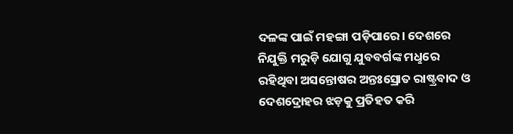ଦଳଙ୍କ ପାଇଁ ମହଙ୍ଗା ପଡ଼ିପାରେ। ଦେଶରେ ନିଯୁକ୍ତି ମରୁଡ଼ି ଯୋଗୁ ଯୁବବର୍ଗଙ୍କ ମଧୢରେ ରହିଥିବା ଅସନ୍ତୋଷର ଅନ୍ତଃସ୍ରୋତ ରାଷ୍ଟ୍ରବାଦ ଓ ଦେଶଦ୍ରୋହର ଝଡ଼କୁ ପ୍ରତିହତ କରି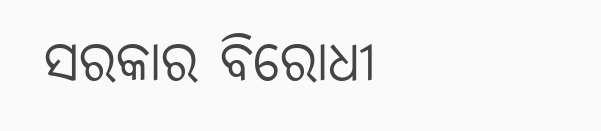ସରକାର ବିରୋଧୀ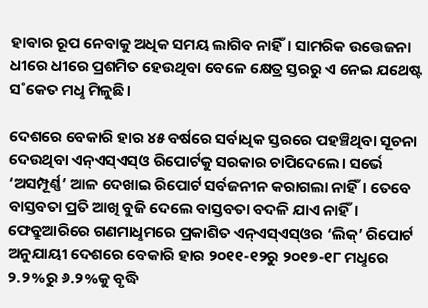ହାଵାର ରୂପ ନେବାକୁ ଅଧିକ ସମୟ ଲାଗିବ ନାହିଁ। ସାମରିକ ଉତ୍ତେଜନା ଧୀରେ ଧୀରେ ପ୍ରଶମିତ ହେଉଥିବା ବେଳେ କ୍ଷେତ୍ର ସ୍ତରରୁ ଏ ନେଇ ଯଥେଷ୍ଟ ସ˚କେତ ମଧୢ ମିଳୁଛି।

ଦେଶରେ ବେକାରି ହାର ୪୫ ବର୍ଷରେ ସର୍ବାଧିକ ସ୍ତରରେ ପହଞ୍ଚିଥିବା ସୂଚନା ଦେଉଥିବା ଏନ୍‌ଏସ୍‌ଏସ୍‌ଓ ରିପୋର୍ଟକୁ ସରକାର ଚାପିଦେଲେ। ସର୍ଭେ ‘ଅସମ୍ପୂର୍ଣ୍ଣ’ ଆଳ ଦେଖାଇ ରିପୋର୍ଟ ସର୍ବଜନୀନ କରାଗଲା ନାହିଁ। ତେବେ ବାସ୍ତବତା ପ୍ରତି ଆଖି ବୁଜି ଦେଲେ ବାସ୍ତବତା ବଦଳି ଯାଏ ନାହିଁ। ଫେବ୍ରୁଆରିରେ ଗଣମାଧୢମରେ ପ୍ରକାଶିତ ଏନ୍‌ଏସ୍‌ଏସ୍‌ଓର ‘ଲିକ୍‌’ ରିପୋର୍ଟ ଅନୁଯାୟୀ ଦେଶରେ ବେକାରି ହାର ୨୦୧୧-୧୨ରୁ ୨୦୧୭-୧୮ ମଧୢରେ ୨.୨%ରୁ ୬.୨%କୁ ବୃଦ୍ଧି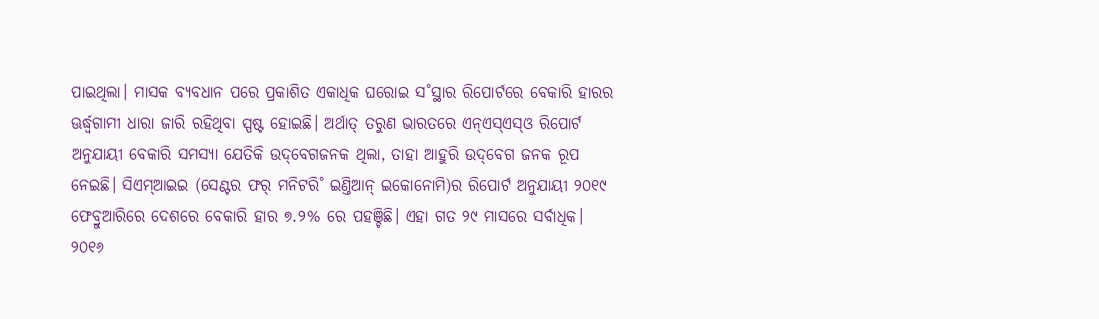ପାଇଥିଲା। ମାସକ ବ୍ୟବଧାନ ପରେ ପ୍ରକାଶିତ ଏକାଧିକ ଘରୋଇ ସ˚ସ୍ଥାର ରିପୋର୍ଟରେ ବେକାରି ହାରର ଊର୍ଦ୍ଧ୍ବଗାମୀ ଧାରା ଜାରି ରହିଥିବା ସ୍ପଷ୍ଟ ହୋଇଛି। ଅର୍ଥାତ୍‌ ତରୁଣ ଭାରତରେ ଏନ୍‌ଏସ୍‌ଏସ୍‌ଓ ରିପୋର୍ଟ ଅନୁଯାୟୀ ବେକାରି ସମସ୍ୟା ଯେତିକି ଉଦ୍‌ବେଗଜନକ ଥିଲା, ତାହା ଆହୁରି ଉଦ୍‌ବେଗ ଜନକ ରୂପ ନେଇଛି। ସିଏମ୍‌ଆଇଇ (ସେଣ୍ଟର ଫର‌୍‌ ମନିଟରି˚ ଇଣ୍ତିଆନ୍‌ ଇକୋନୋମି)ର ରିପୋର୍ଟ ଅନୁଯାୟୀ ୨୦୧୯ ଫେବ୍ରୁଆରିରେ ଦେଶରେ ବେକାରି ହାର ୭.୨% ରେ ପହଞ୍ଚିଛି। ଏହା ଗତ ୨୯ ମାସରେ ସର୍ବାଧିକ। ୨୦୧୬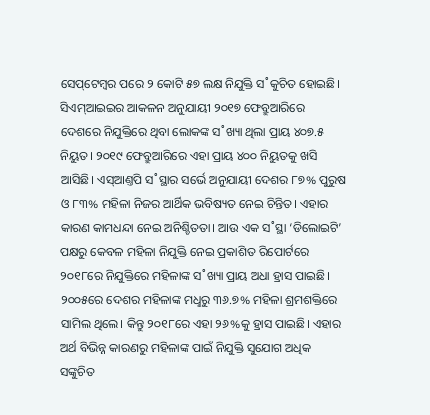ସେପ୍‌ଟେମ୍ବର ପରେ ୨ କୋଟି ୫୭ ଲକ୍ଷ ନିଯୁକ୍ତି ସ˚କୁଚିତ ହୋଇଛି। ସିଏମ୍‌ଆଇଇର ଆକଳନ ଅନୁଯାୟୀ ୨୦୧୭ ଫେବ୍ରୁଆରିରେ ଦେଶରେ ନିଯୁକ୍ତିରେ ଥିବା ଲୋକଙ୍କ ସ˚ଖ୍ୟା ଥିଲା ପ୍ରାୟ ୪୦୭.୫ ନିୟୁତ। ୨୦୧୯ ଫେବ୍ରୁଆରିରେ ଏହା ପ୍ରାୟ ୪୦୦ ନିୟୁତକୁ ଖସି ଆସିଛି। ଏସ୍‌ଆଣ୍ତପି ସ˚ସ୍ଥାର ସର୍ଭେ ଅନୁଯାୟୀ ଦେଶର ୮୭% ପୁରୁଷ ଓ ୮୩% ମହିଳା ନିଜର ଆର୍ଥିକ ଭବିଷ୍ୟତ ନେଇ ଚିନ୍ତିତ। ଏହାର କାରଣ କାମଧନ୍ଦା ନେଇ ଅନିଶ୍ଚିତତା। ଆଉ ଏକ ସ˚ସ୍ଥା ‘ଡିଲୋଇଟି’ ପକ୍ଷରୁ କେବଳ ମହିଳା ନିଯୁକ୍ତି ନେଇ ପ୍ରକାଶିତ ରିପୋର୍ଟରେ ୨୦୧୮ରେ ନିଯୁକ୍ତିରେ ମହିଳାଙ୍କ ସ˚ଖ୍ୟା ପ୍ରାୟ ଅଧା ହ୍ରାସ ପାଇଛି। ୨୦୦୫ରେ ଦେଶର ମହିଳାଙ୍କ ମଧୢରୁ ୩୬.୭% ମହିଳା ଶ୍ରମଶକ୍ତିରେ ସାମିଲ ଥିଲେ। କିନ୍ତୁ ୨୦୧୮ରେ ଏହା ୨୬%କୁ ହ୍ରାସ ପାଇଛି। ଏହାର ଅର୍ଥ ବିଭିନ୍ନ କାରଣରୁ ମହିଳାଙ୍କ ପାଇଁ ନିଯୁକ୍ତି ସୁଯୋଗ ଅଧିକ ସଙ୍କୁଚିତ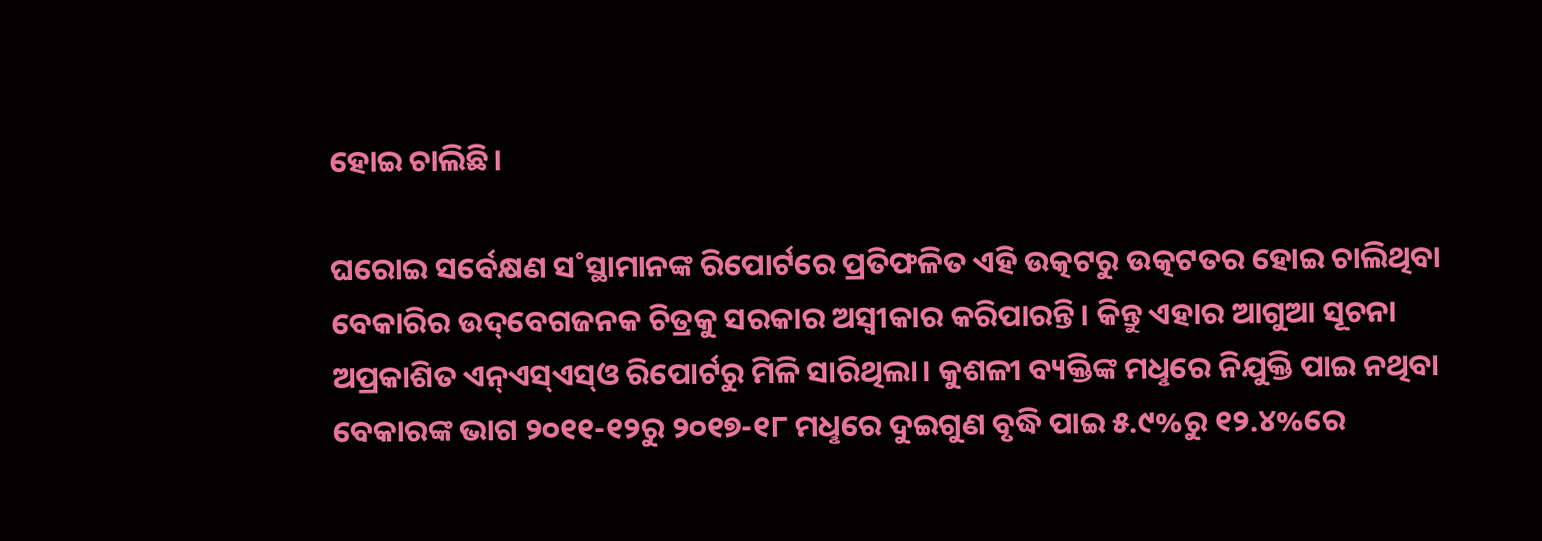ହୋଇ ଚାଲିଛି।

ଘରୋଇ ସର୍ବେକ୍ଷଣ ସ˚ସ୍ଥାମାନଙ୍କ ରିପୋର୍ଟରେ ପ୍ରତିଫଳିତ ଏହି ଉତ୍କଟରୁ ଉତ୍କଟତର ହୋଇ ଚାଲିଥିବା ବେକାରିର ଉଦ୍‌ବେଗଜନକ ଚିତ୍ରକୁ ସରକାର ଅସ୍ବୀକାର କରିପାରନ୍ତି। କିନ୍ତୁ ଏହାର ଆଗୁଆ ସୂଚନା ଅପ୍ରକାଶିତ ଏନ୍‌ଏସ୍‌ଏସ୍‌ଓ ରିପୋର୍ଟରୁ ମିଳି ସାରିଥିଲା। କୁଶଳୀ ବ୍ୟକ୍ତିଙ୍କ ମଧୢରେ ନିଯୁକ୍ତି ପାଇ ନଥିବା ବେକାରଙ୍କ ଭାଗ ୨୦୧୧-୧୨ରୁ ୨୦୧୭-୧୮ ମଧୢରେ ଦୁଇଗୁଣ ବୃଦ୍ଧି ପାଇ ୫.୯%ରୁ ୧୨.୪%ରେ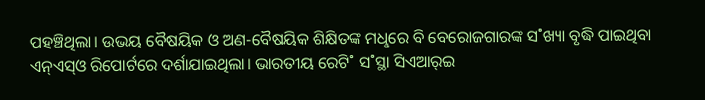ପହଞ୍ଚିଥିଲା। ଉଭୟ ବୈଷୟିକ ଓ ଅଣ-ବୈଷୟିକ ଶିକ୍ଷିତଙ୍କ ମଧୢରେ ବି ବେରୋଜଗାରଙ୍କ ସ˚ଖ୍ୟା ବୃଦ୍ଧି ପାଇଥିବା ଏନ୍‌ଏସ୍‌ଓ ରିପୋର୍ଟରେ ଦର୍ଶାଯାଇଥିଲା। ଭାରତୀୟ ରେଟି˚ ସ˚ସ୍ଥା ସିଏଆର‌୍‌ଇ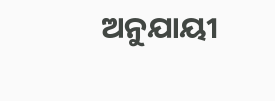ଅନୁଯାୟୀ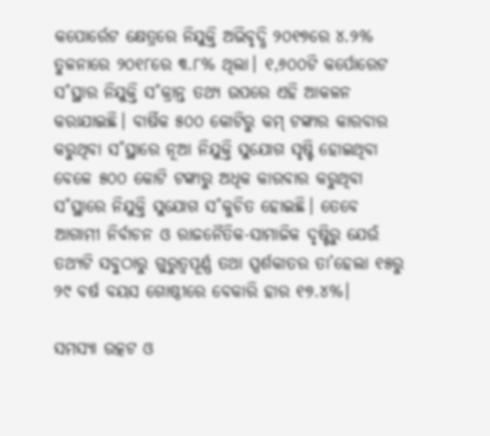କପୋର୍ରେଟ କ୍ଷେତ୍ରରେ ନିଯୁକ୍ତି ଅଭିବୃଦ୍ଧି ୨୦୧୭ରେ ୪.୨% ତୁଳନାରେ ୨୦୧୮ରେ ୩.୮% ଥିଲା। ୧,୬୦୦ଟି କର୍ପୋରେଟ ସ˚ସ୍ଥାର ନିଯୁକ୍ତି ସ˚କ୍ରାନ୍ତ ତଥ୍ୟ ଉପରେ ଏହି ଆକଳନ କରାଯାଇଛି। ବାର୍ଷିକ ୫୦୦ କୋଟିରୁ କମ୍‌ ଟଙ୍କାର କାରବାର କରୁଥିବା ସ˚ସ୍ଥାରେ ନୂଆ ନିଯୁକ୍ତି ସୁଯୋଗ ସୃଷ୍ଟି ହୋଇଥିବା ବେଳେ ୫୦୦ କୋଟି ଟଙ୍କାରୁ ଅଧିକ କାରବାର କରୁଥିବା ସ˚ସ୍ଥାରେ ନିଯୁକ୍ତି ସୁଯୋଗ ସ˚କୁଚିତ ହୋଇଛି। ତେବେ ଆଗାମୀ ନିର୍ବାଚନ ଓ ରାଜନୈତିକ-ସାମାଜିକ ଦୃଷ୍ଟିରୁ ଯେଉଁ ତଥ୍ୟଟି ସବୁଠାରୁ ଗୁରୁତ୍ବପୂର୍ଣ୍ଣ ତଥା ସ୍ପର୍ଶକାତର ତା’ହେଲା ୧୫ରୁ ୨୯ ବର୍ଷ ବୟସ ଗୋଷ୍ଠୀରେ ବେକାରି ହାର ୧୭.୪%।

ସମସ୍ୟା ଉତ୍କଟ ଓ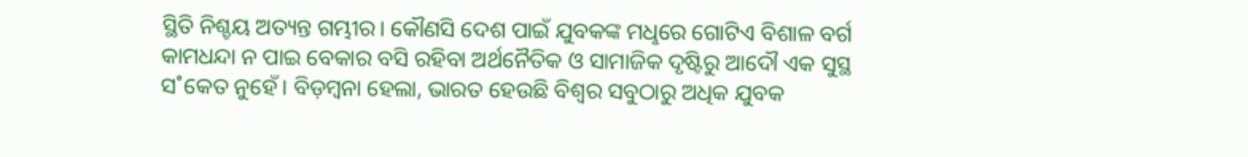ସ୍ଥିତି ନିଶ୍ଚୟ ଅତ୍ୟନ୍ତ ଗମ୍ଭୀର। କୌଣସି ଦେଶ ପାଇଁ ଯୁବକଙ୍କ ମଧୢରେ ଗୋଟିଏ ବିଶାଳ ବର୍ଗ କାମଧନ୍ଦା ନ ପାଇ ବେକାର ବସି ରହିବା ଅର୍ଥନୈତିକ ଓ ସାମାଜିକ ଦୃଷ୍ଟିରୁ ଆଦୌ ଏକ ସୁସ୍ଥ ସ˚କେତ ନୁହେଁ। ବିଡ଼ମ୍ବନା ହେଲା, ଭାରତ ହେଉଛି ବିଶ୍ବର ସବୁଠାରୁ ଅଧିକ ଯୁବକ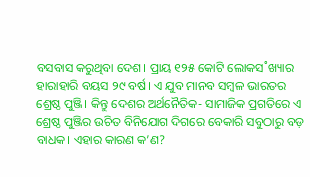ବସବାସ କରୁଥିବା ଦେଶ। ପ୍ରାୟ ୧୨୫ କୋଟି ଲୋକସ˚ଖ୍ୟାର ହାରାହାରି ବୟସ ୨୯ ବର୍ଷ। ଏ ଯୁବ ମାନବ ସମ୍ବଳ ଭାରତର ଶ୍ରେଷ୍ଠ ପୁଞ୍ଜି। କିନ୍ତୁ ଦେଶର ଅର୍ଥନୈତିକ- ସାମାଜିକ ପ୍ରଗତିରେ ଏ ଶ୍ରେଷ୍ଠ ପୁଞ୍ଜିର ଉଚିତ ବିନିଯୋଗ ଦିଗରେ ବେକାରି ସବୁଠାରୁ ବଡ଼ ବାଧକ। ଏହାର କାରଣ କ’ଣ?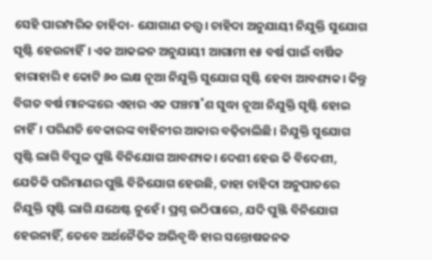ସେହି ପାରମ୍ପରିକ ଚାହିଦା- ଯୋଗାଣ ତତ୍ତ୍ବ। ଚାହିଦା ଅନୁଯାୟୀ ନିଯୁକ୍ତି ସୁଯୋଗ ସୃଷ୍ଟି ହେଉନାହିଁ। ଏକ ଆକଳନ ଅନୁଯାୟୀ ଆଗାମୀ ୧୫ ବର୍ଷ ପାଇଁ ବାର୍ଷିକ ହାରାହାରି ୧ କୋଟି ୬୦ ଲକ୍ଷ ନୂଆ ନିଯୁକ୍ତି ସୁଯୋଗ ସୃଷ୍ଟି ହେବା ଆବଶ୍ୟକ। କିନ୍ତୁ ବିଗତ ବର୍ଷ ମାନଙ୍କରେ ଏହାର ଏକ ପଞ୍ଚମା˚ଶ ସୁଦ୍ଧା ନୂଆ ନିଯୁକ୍ତି ସୃଷ୍ଟି ହୋଇ ନାହିଁ। ପରିଣତି ବେକାରଙ୍କ ବାହିନୀର ଆକାର ବଢ଼ିଚାଲିଛି। ନିଯୁକ୍ତି ସୁଯୋଗ ସୃଷ୍ଟି ଲାଗି ବିପୁଳ ପୁଞ୍ଜି ବିନିଯୋଗ ଆବଶ୍ୟକ। ଦେଶୀ ହେଉ କି ବିଦେଶୀ, ଯେତିକି ପରିମାଣର ପୁଞ୍ଜି ବିନିଯୋଗ ହେଉଛି, ତାହା ଚାହିଦା ଅନୁପାତରେ ନିଯୁକ୍ତି ସୃଷ୍ଟି ଲାଗି ଯଥେଷ୍ଟ ନୁହେଁ। ପ୍ରଶ୍ନ ଉଠିପାରେ, ଯଦି ପୁଞ୍ଜି ବିନିଯୋଗ ହେଉନାହିଁ, ତେବେ ଅର୍ଥନୈତିକ ଅଭିବୃଦ୍ଧି ହାର ସନ୍ତୋଷଜନକ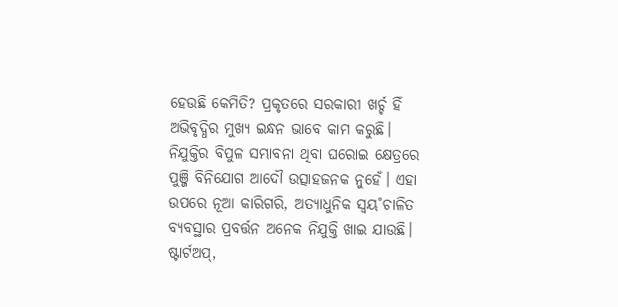ହେଉଛି କେମିତି? ପ୍ରକୃତରେ ସରକାରୀ ଖର୍ଚ୍ଚ ହିଁ ଅଭିବୃଦ୍ଧିର ମୁଖ୍ୟ ଇନ୍ଧନ ଭାବେ କାମ କରୁଛି। ନିଯୁକ୍ତିର ବିପୁଳ ସମ୍ଭାବନା ଥିବା ଘରୋଇ କ୍ଷେତ୍ରରେ ପୁଞ୍ଜି ବିନିଯୋଗ ଆଦୌ ଉତ୍ସାହଜନକ ନୁହେଁ। ଏହା ଉପରେ ନୂଆ କାରିଗରି, ଅତ୍ୟାଧୁନିକ ସ୍ବୟ˚ଚାଳିତ ବ୍ୟବସ୍ଥାର ପ୍ରବର୍ତ୍ତନ ଅନେକ ନିଯୁକ୍ତି ଖାଇ ଯାଉଛି। ଷ୍ଟାର୍ଟଅପ୍‌,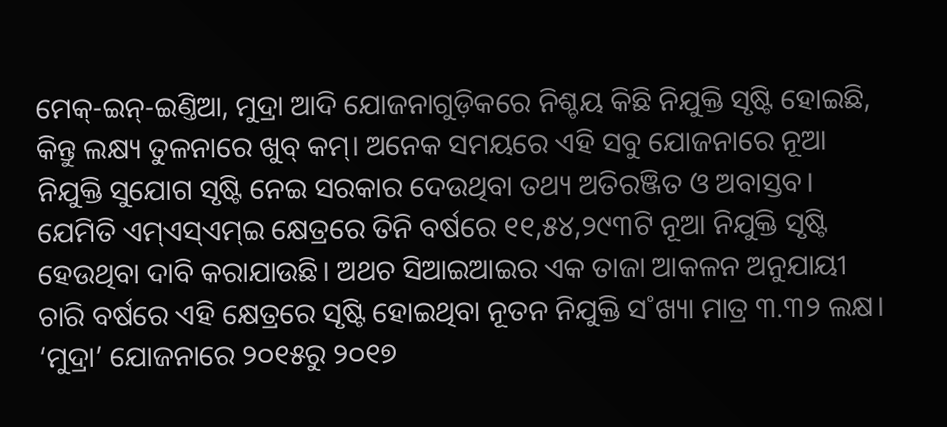ମେକ୍‌-ଇନ୍‌-ଇଣ୍ତିଆ, ମୁଦ୍ରା ଆଦି ଯୋଜନାଗୁଡ଼ିକରେ ନିଶ୍ଚୟ କିଛି ନିଯୁକ୍ତି ସୃଷ୍ଟି ହୋଇଛି, କିନ୍ତୁ ଲକ୍ଷ୍ୟ ତୁଳନାରେ ଖୁବ୍‌ କମ୍‌। ଅନେକ ସମୟରେ ଏହି ସବୁ ଯୋଜନାରେ ନୂଆ ନିଯୁକ୍ତି ସୁଯୋଗ ସୃଷ୍ଟି ନେଇ ସରକାର ଦେଉଥିବା ତଥ୍ୟ ଅତିରଞ୍ଜିତ ଓ ଅବାସ୍ତବ। ଯେମିତି ଏମ୍‌ଏସ୍‌ଏମ୍‌ଇ କ୍ଷେତ୍ରରେ ତିନି ବର୍ଷରେ ୧୧,୫୪,୨୯୩ଟି ନୂଆ ନିଯୁକ୍ତି ସୃଷ୍ଟି ହେଉଥିବା ଦାବି କରାଯାଉଛି। ଅଥଚ ସିଆଇଆଇର ଏକ ତାଜା ଆକଳନ ଅନୁଯାୟୀ ଚାରି ବର୍ଷରେ ଏହି କ୍ଷେତ୍ରରେ ସୃଷ୍ଟି ହୋଇଥିବା ନୂତନ ନିଯୁକ୍ତି ସ˚ଖ୍ୟା ମାତ୍ର ୩.୩୨ ଲକ୍ଷ। ‘ମୁଦ୍ରା’ ଯୋଜନାରେ ୨୦୧୫ରୁ ୨୦୧୭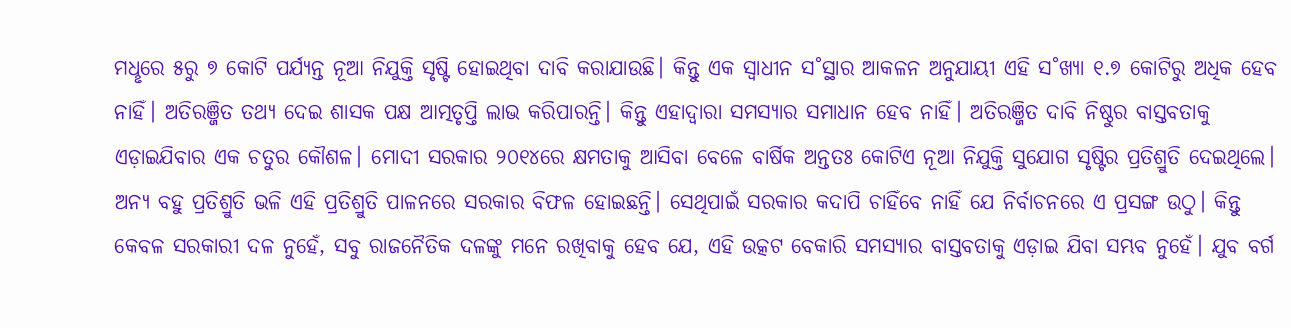ମଧୢରେ ୫ରୁ ୭ କୋଟି ପର୍ଯ୍ୟନ୍ତ ନୂଆ ନିଯୁକ୍ତି ସୃଷ୍ଟି ହୋଇଥିବା ଦାବି କରାଯାଉଛି। କିନ୍ତୁ ଏକ ସ୍ବାଧୀନ ସ˚ସ୍ଥାର ଆକଳନ ଅନୁଯାୟୀ ଏହି ସ˚ଖ୍ୟା ୧.୭ କୋଟିରୁ ଅଧିକ ହେବ ନାହିଁ। ଅତିରଞ୍ଜିତ ତଥ୍ୟ ଦେଇ ଶାସକ ପକ୍ଷ ଆତ୍ମତୃପ୍ତି ଲାଭ କରିପାରନ୍ତି। କିନ୍ତୁ ଏହାଦ୍ବାରା ସମସ୍ୟାର ସମାଧାନ ହେବ ନାହିଁ। ଅତିରଞ୍ଜିତ ଦାବି ନିଷ୍ଠୁର ବାସ୍ତବତାକୁ ଏଡ଼ାଇଯିବାର ଏକ ଚତୁର କୌଶଳ। ମୋଦୀ ସରକାର ୨୦୧୪ରେ କ୍ଷମତାକୁ ଆସିବା ବେଳେ ବାର୍ଷିକ ଅନ୍ତତଃ କୋଟିଏ ନୂଆ ନିଯୁକ୍ତି ସୁଯୋଗ ସୃଷ୍ଟିର ପ୍ରତିଶ୍ରୁତି ଦେଇଥିଲେ। ଅନ୍ୟ ବହୁ ପ୍ରତିଶ୍ରୁତି ଭଳି ଏହି ପ୍ରତିଶ୍ରୁତି ପାଳନରେ ସରକାର ବିଫଳ ହୋଇଛନ୍ତି। ସେଥିପାଇଁ ସରକାର କଦାପି ଚାହିଁବେ ନାହିଁ ଯେ ନିର୍ବାଚନରେ ଏ ପ୍ରସଙ୍ଗ ଉଠୁ। କିନ୍ତୁ କେବଳ ସରକାରୀ ଦଳ ନୁହେଁ, ସବୁ ରାଜନୈତିକ ଦଳଙ୍କୁ ମନେ ରଖିବାକୁ ହେବ ଯେ, ଏହି ଉତ୍କଟ ବେକାରି ସମସ୍ୟାର ବାସ୍ତବତାକୁ ଏଡ଼ାଇ ଯିବା ସମ୍ଭବ ନୁହେଁ। ଯୁବ ବର୍ଗ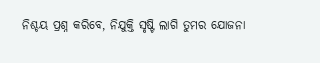ନିଶ୍ଚୟ ପ୍ରଶ୍ନ କରିବେ, ନିଯୁକ୍ତି ସୃଷ୍ଟି ଲାଗି ତୁମର ଯୋଜନା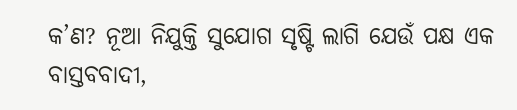କ’ଣ? ନୂଆ ନିଯୁକ୍ତି ସୁଯୋଗ ସୃଷ୍ଟି ଲାଗି ଯେଉଁ ପକ୍ଷ ଏକ ବାସ୍ତବବାଦୀ,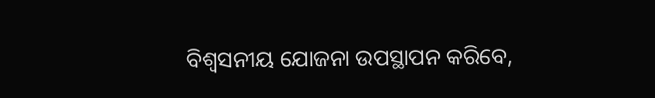ବିଶ୍ବସନୀୟ ଯୋଜନା ଉପସ୍ଥାପନ କରିବେ,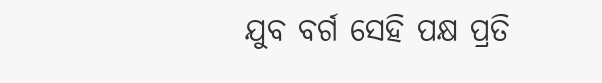ଯୁବ ବର୍ଗ ସେହି ପକ୍ଷ ପ୍ରତି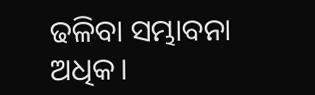ଢଳିବା ସମ୍ଭାବନା ଅଧିକ।